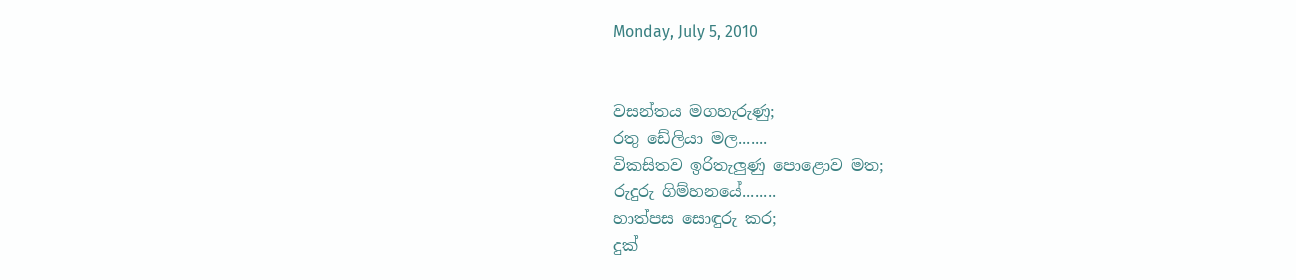Monday, July 5, 2010


වසන්තය මගහැරුණු;
රතු ඩේලියා මල.......
විකසිතව ඉරිතැලුණු පොළොව මත;
රුදුරු ගිම්හනයේ........
හාත්පස සොඳුරු කර;
දුක්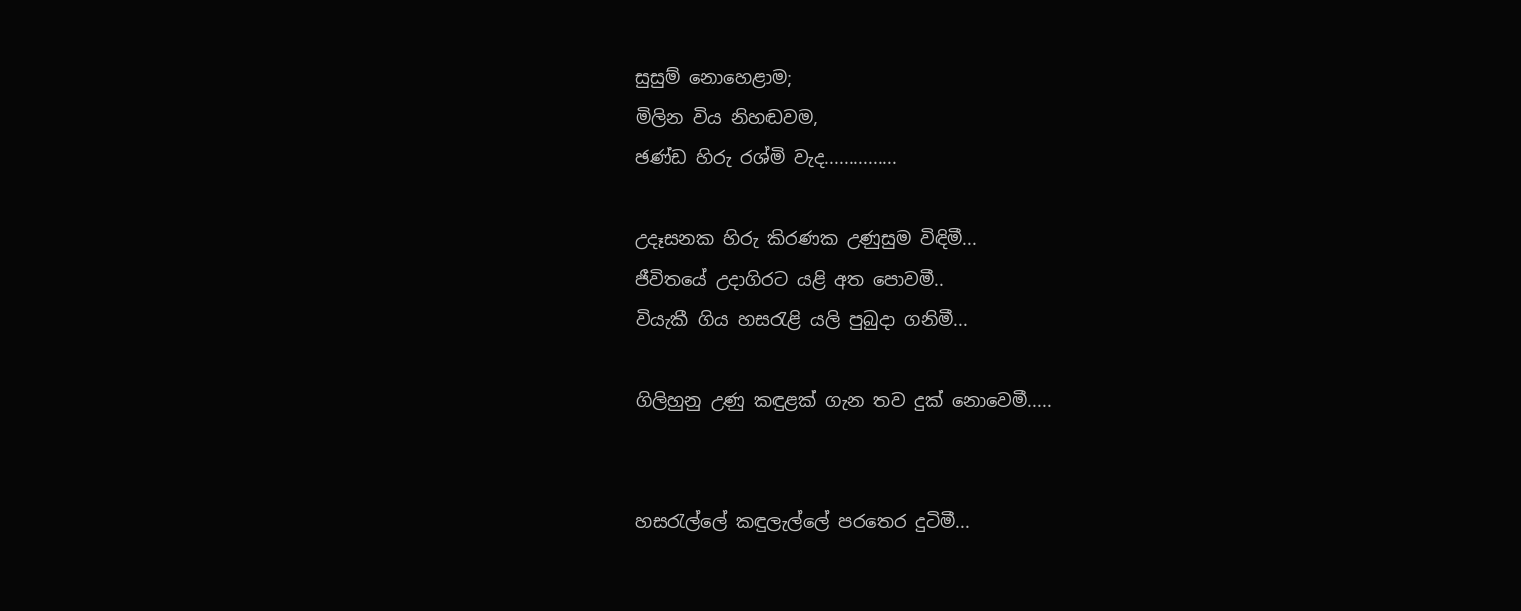සුසුම් නොහෙළාම;
මිලින විය නිහඬවම,
ඡණ්ඩ හිරු රශ්මි වැද...............

උදෑසනක හිරු කිරණක උණුසුම විඳිමී...
ජීවිතයේ උදාගිරට යළි අත පොවමී..
වියැකී ගිය හසරැළි යලි පුබුදා ගනිමී...

ගිලිහුනු උණු කඳුළක් ගැන තව දුක් නොවෙමී.....


හසරැල්ලේ කඳුලැල්ලේ පරතෙර දුටිමී...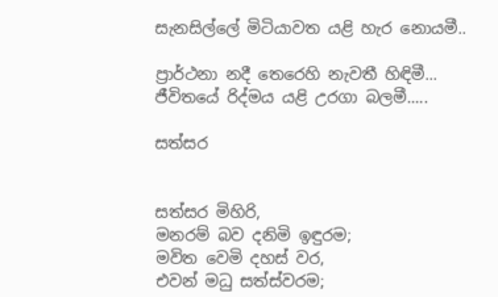සැනසිල්ලේ මිටියාවත යළි හැර නොයමී..

ප්‍රාර්ථනා නදී තෙරෙහි නැවතී හිඳිමී...
ජීවිතයේ රිද්මය යළි උරගා බලමී.....

සත්සර


සත්සර මිහිරි,
මනරම් බව දනිමි ඉඳුරම;
මවිත වෙමි දහස් වර,
එවන් මධු සත්ස්වරම;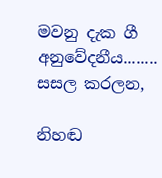මවනු දැක ගී අනුවේදනීය........
සසල කරලන,

නිහඬ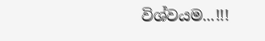විශ්වයම...!!!